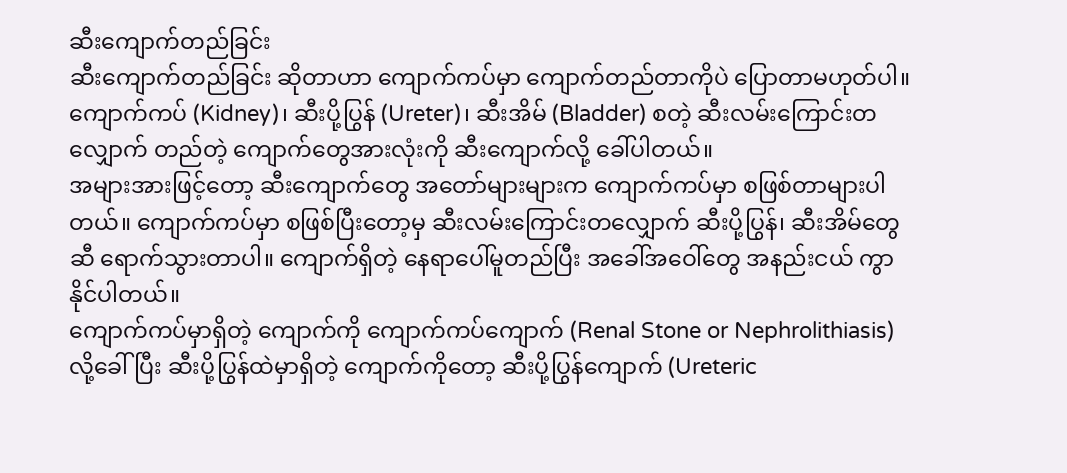ဆီးကျောက်တည်ခြင်း
ဆီးကျောက်တည်ခြင်း ဆိုတာဟာ ကျောက်ကပ်မှာ ကျောက်တည်တာကိုပဲ ပြောတာမဟုတ်ပါ။ ကျောက်ကပ် (Kidney)၊ ဆီးပို့ပြွန် (Ureter)၊ ဆီးအိမ် (Bladder) စတဲ့ ဆီးလမ်းကြောင်းတလျှောက် တည်တဲ့ ကျောက်တွေအားလုံးကို ဆီးကျောက်လို့ ခေါ်ပါတယ်။
အများအားဖြင့်တော့ ဆီးကျောက်တွေ အတော်များများက ကျောက်ကပ်မှာ စဖြစ်တာများပါတယ်။ ကျောက်ကပ်မှာ စဖြစ်ပြီးတော့မှ ဆီးလမ်းကြောင်းတလျှောက် ဆီးပို့ပြွန်၊ ဆီးအိမ်တွေဆီ ရောက်သွားတာပါ။ ကျောက်ရှိတဲ့ နေရာပေါ်မူတည်ပြီး အခေါ်အဝေါ်တွေ အနည်းငယ် ကွာနိုင်ပါတယ်။
ကျောက်ကပ်မှာရှိတဲ့ ကျောက်ကို ကျောက်ကပ်ကျောက် (Renal Stone or Nephrolithiasis) လို့ခေါ်ပြီး ဆီးပို့ပြွန်ထဲမှာရှိတဲ့ ကျောက်ကိုတော့ ဆီးပို့ပြွန်ကျောက် (Ureteric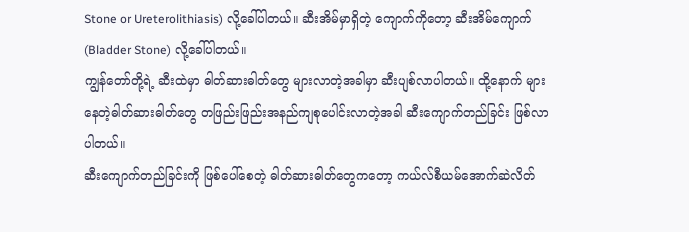Stone or Ureterolithiasis) လို့ခေါ်ပါတယ်။ ဆီးအိမ်မှာရှိတဲ့ ကျောက်ကိုတော့ ဆီးအိမ်ကျောက် (Bladder Stone) လို့ခေါ်ပါတယ်။
ကျွန်တော်တို့ရဲ့ ဆီးထဲမှာ ဓါတ်ဆားဓါတ်တွေ များလာတဲ့အခါမှာ ဆီးပျစ်လာပါတယ်။ ထို့နောက် များနေတဲ့ဓါတ်ဆားဓါတ်တွေ တဖြည်းဖြည်းအနည်ကျစုပေါင်းလာတဲ့အခါ ဆီးကျောက်တည်ခြင်း ဖြစ်လာပါတယ်။
ဆီးကျောက်တည်ခြင်းကို ဖြစ်ပေါ်စေတဲ့ ဓါတ်ဆားဓါတ်တွေကတော့ ကယ်လ်စီယမ်အောက်ဆဲလိတ်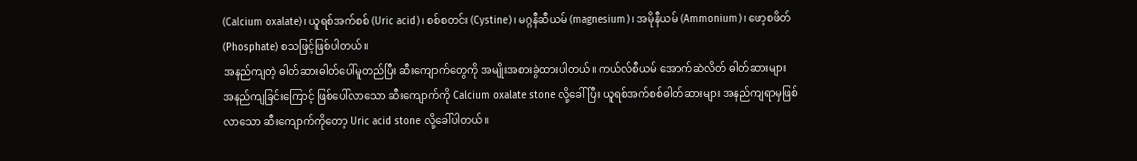(Calcium oxalate)၊ ယူရစ်အက်စစ် (Uric acid)၊ စစ်စတင်း (Cystine)၊ မဂ္ဂနီဆီယမ် (magnesium)၊ အမိုနီယမ် (Ammonium)၊ ဖော့စဖိတ် (Phosphate) စသဖြင့်ဖြစ်ပါတယ်။
အနည်ကျတဲ့ ဓါတ်ဆားဓါတ်ပေါ်မူတည်ပြီး ဆီးကျောက်တွေကို အမျိုးအစားခွဲထားပါတယ်။ ကယ်လ်စီယမ် အောက်ဆဲလိတ် ဓါတ်ဆားများ အနည်ကျခြင်းကြောင့် ဖြစ်ပေါ်လာသော ဆီးကျောက်ကို Calcium oxalate stone လို့ခေါ်ပြီး ယူရစ်အက်စစ်ဓါတ်ဆားများ အနည်ကျရာမှဖြစ်လာသော ဆီးကျောက်ကိုတော့ Uric acid stone လို့ခေါ်ပါတယ်။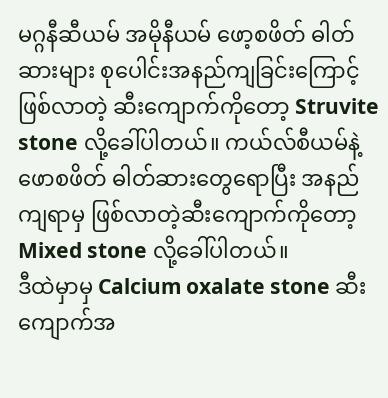မဂ္ဂနီဆီယမ် အမိုနီယမ် ဖော့စဖိတ် ဓါတ်ဆားများ စုပေါင်းအနည်ကျခြင်းကြောင့် ဖြစ်လာတဲ့ ဆီးကျောက်ကိုတော့ Struvite stone လို့ခေါ်ပါတယ်။ ကယ်လ်စီယမ်နဲ့ ဖောစဖိတ် ဓါတ်ဆားတွေရောပြီး အနည်ကျရာမှ ဖြစ်လာတဲ့ဆီးကျောက်ကိုတော့ Mixed stone လို့ခေါ်ပါတယ်။
ဒီထဲမှာမှ Calcium oxalate stone ဆီးကျောက်အ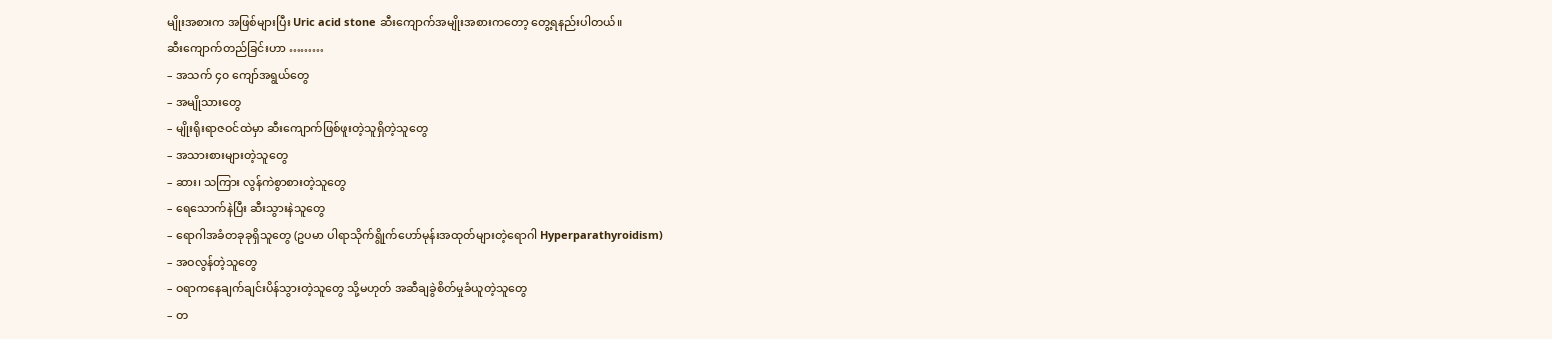မျိုးအစားက အဖြစ်များပြီး Uric acid stone ဆီးကျောက်အမျိုးအစားကတော့ တွေ့ရနည်းပါတယ်။
ဆီးကျောက်တည်ခြင်းဟာ ………
– အသက် ၄၀ ကျော်အရွယ်တွေ
– အမျိုသားတွေ
– မျိုးရိုးရာဇဝင်ထဲမှာ ဆီးကျောက်ဖြစ်ဖူးတဲ့သူရှိတဲ့သူတွေ
– အသားစားများတဲ့သူတွေ
– ဆား၊ သကြား လွန်ကဲစွာစားတဲ့သူတွေ
– ရေသောက်နဲပြီး ဆီးသွားနဲသူတွေ
– ရောဂါအခံတခုခုရှိသူတွေ (ဥပမာ ပါရာသိုက်ရွိုက်ဟော်မုန်းအထုတ်များတဲ့ရောဂါ Hyperparathyroidism)
– အဝလွန်တဲ့သူတွေ
– ဝရာကနေချက်ချင်းပိန်သွားတဲ့သူတွေ သို့မဟုတ် အဆီချခွဲစိတ်မှုခံယူတဲ့သူတွေ
– တ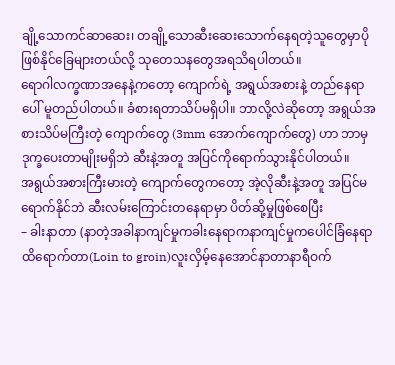ချို့သောကင်ဆာဆေး၊ တချို့သောဆီးဆေးသောက်နေရတဲ့သူတွေမှာပိုဖြစ်နိုင်ခြေများတယ်လို့ သုတေသနတွေအရသိရပါတယ်။
ရောဂါလက္ခဏာအနေနဲ့ကတော့ ကျောက်ရဲ့ အရွယ်အစားနဲ့ တည်နေရာပေါ် မူတည်ပါတယ်။ ခံစားရတာသိပ်မရှိပါ။ ဘာလို့လဲဆိုတော့ အရွယ်အစားသိပ်မကြီးတဲ့ ကျောက်တွေ (3mm အောက်ကျောက်တွေ) ဟာ ဘာမှဒုက္ခပေးတာမျိုးမရှိဘဲ ဆီးနဲ့အတူ အပြင်ကိုရောက်သွားနိုင်ပါတယ်။
အရွယ်အစားကြီးမားတဲ့ ကျောက်တွေကတော့ အဲ့လိုဆီးနဲ့အတူ အပြင်မရောက်နိုင်ဘဲ ဆီးလမ်းကြောင်းတနေရာမှာ ပိတ်ဆို့မှုဖြစ်စေပြီး
– ခါးနာတာ (နာတဲ့အခါနာကျင်မှုကခါးနေရာကနာကျင်မှုကပေါင်ခြံနေရာထိရောက်တာ(Loin to groin)လူးလှိမ့်နေအောင်နာတာနာရီဝက်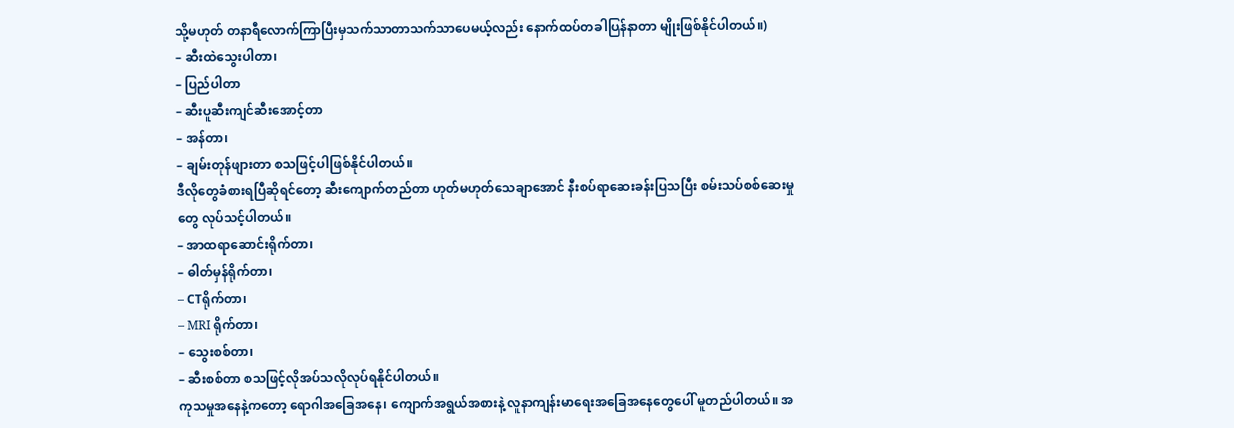သို့မဟုတ် တနာရီလောက်ကြာပြီးမှသက်သာတာသက်သာပေမယ့်လည်း နောက်ထပ်တခါပြန်နာတာ မျိုးဖြစ်နိုင်ပါတယ်။)
– ဆီးထဲသွေးပါတာ၊
– ပြည်ပါတာ
– ဆီးပူဆီးကျင်ဆီးအောင့်တာ
– အန်တာ၊
– ချမ်းတုန်ဖျားတာ စသဖြင့်ပါဖြစ်နိုင်ပါတယ်။
ဒီလိုတွေခံစားရပြီဆိုရင်တော့ ဆီးကျောက်တည်တာ ဟုတ်မဟုတ်သေချာအောင် နီးစပ်ရာဆေးခန်းပြသပြီး စမ်းသပ်စစ်ဆေးမှုတွေ လုပ်သင့်ပါတယ်။
– အာထရာဆောင်းရိုက်တာ၊
– ဓါတ်မှန်ရိုက်တာ၊
– CTရိုက်တာ၊
– MRI ရိုက်တာ၊
– သွေးစစ်တာ၊
– ဆီးစစ်တာ စသဖြင့်လိုအပ်သလိုလုပ်ရနိုင်ပါတယ်။
ကုသမှုအနေနဲ့ကတော့ ရောဂါအခြေအနေ၊ ကျောက်အရွယ်အစားနဲ့ လူနာကျန်းမာရေးအခြေအနေတွေပေါ် မူတည်ပါတယ်။ အ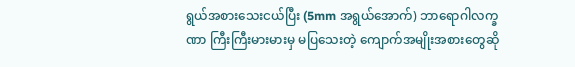ရွယ်အစားသေးငယ်ပြီး (5mm အရွယ်အောက်) ဘာရောဂါလက္ခဏာ ကြီးကြီးမားမားမှ မပြသေးတဲ့ ကျောက်အမျိုးအစားတွေဆို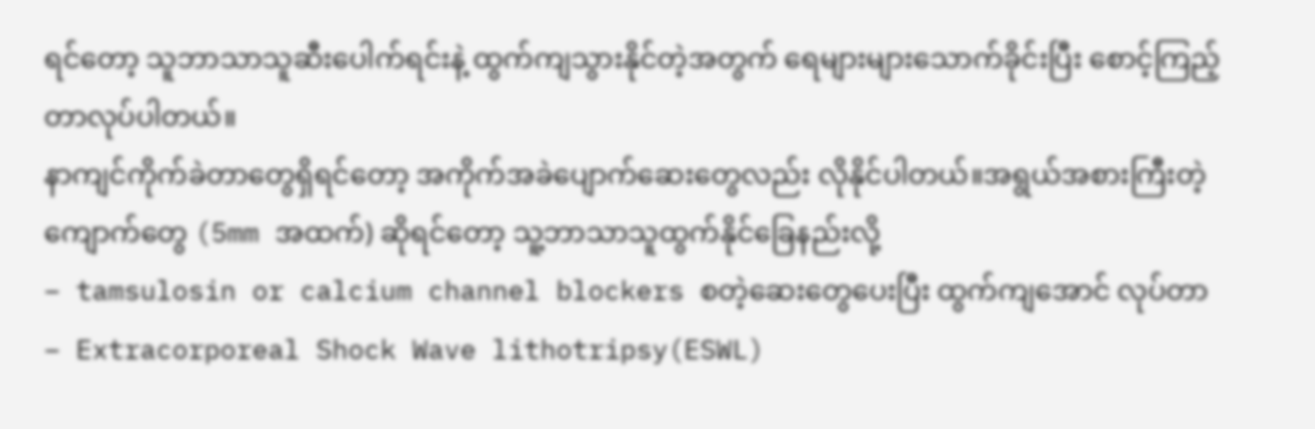ရင်တော့ သူဘာသာသူဆီးပေါက်ရင်းနဲ့ ထွက်ကျသွားနိုင်တဲ့အတွက် ရေများများသောက်ခိုင်းပြီး စောင့်ကြည့်တာလုပ်ပါတယ်။
နာကျင်ကိုက်ခဲတာတွေရှိရင်တော့ အကိုက်အခဲပျောက်ဆေးတွေလည်း လိုနိုင်ပါတယ်။အရွယ်အစားကြီးတဲ့ကျောက်တွေ (5mm အထက်) ဆိုရင်တော့ သူ့ဘာသာသူထွက်နိုင်ခြေနည်းလို့
– tamsulosin or calcium channel blockers စတဲ့ဆေးတွေပေးပြီး ထွက်ကျအောင် လုပ်တာ
– Extracorporeal Shock Wave lithotripsy(ESWL)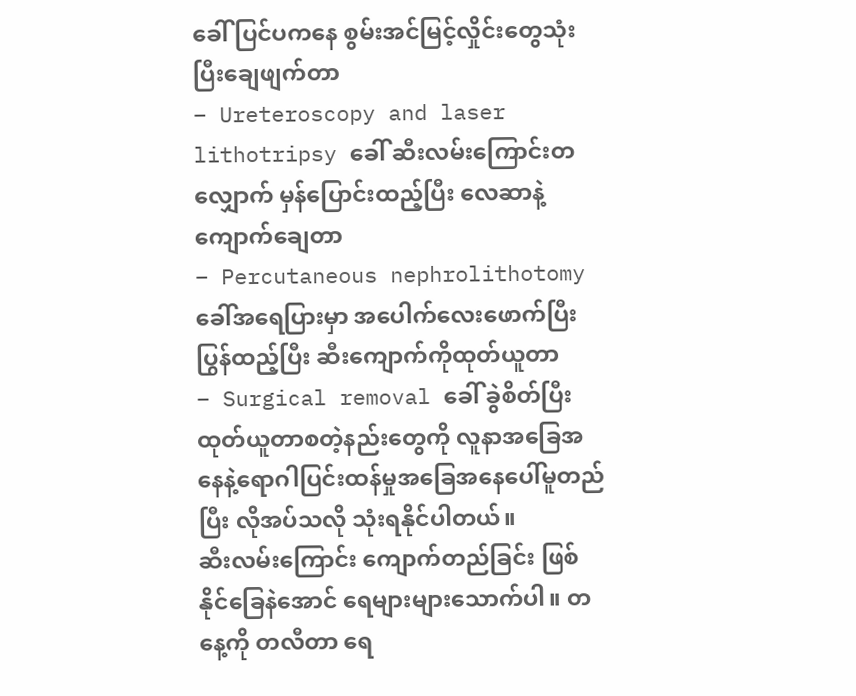ခေါ် ပြင်ပကနေ စွမ်းအင်မြင့်လှိုင်းတွေသုံးပြီးချေဖျက်တာ
– Ureteroscopy and laser lithotripsy ခေါ် ဆီးလမ်းကြောင်းတလျှောက် မှန်ပြောင်းထည့်ပြီး လေဆာနဲ့ကျောက်ချေတာ
– Percutaneous nephrolithotomy ခေါ်အရေပြားမှာ အပေါက်လေးဖောက်ပြီး ပြွန်ထည့်ပြီး ဆီးကျောက်ကိုထုတ်ယူတာ
– Surgical removal ခေါ် ခွဲစိတ်ပြီး ထုတ်ယူတာစတဲ့နည်းတွေကို လူနာအခြေအနေနဲ့ရောဂါပြင်းထန်မှုအခြေအနေပေါ်မူတည်ပြီး လိုအပ်သလို သုံးရနိုင်ပါတယ်။
ဆီးလမ်းကြောင်း ကျောက်တည်ခြင်း ဖြစ်နိုင်ခြေနဲအောင် ရေများများသောက်ပါ။ တနေ့ကို တလီတာ ရေ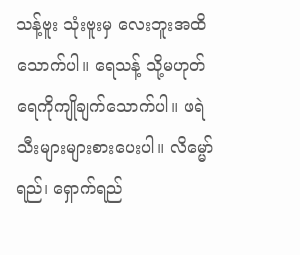သန့်ဗူး သုံးဗူးမှ လေးဘူးအထိ သောက်ပါ။ ရေသန့် သို့မဟုတ် ရေကိုကျိုချက်သောက်ပါ။ ဖရဲသီးများများစားပေးပါ။ လိမ္မော်ရည်၊ ရှောက်ရည်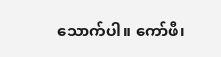သောက်ပါ။ ကော်ဖီ၊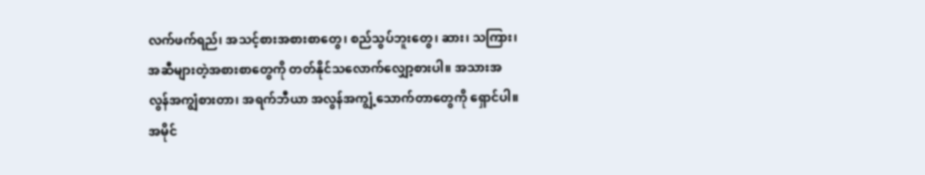လက်ဖက်ရည်၊ အသင့်စားအစားစာတွေ၊ စည်သွပ်ဘူးတွေ၊ ဆား၊ သကြား၊ အဆီများတဲ့အစားစာတွေကို တတ်နိုင်သလောက်လျှော့စားပါ။ အသားအလွန်အကျွံစားတာ၊ အရက်ဘီယာ အလွန်အကျွံ့သောက်တာတွေကို ရှောင်ပါ။
အမိုင်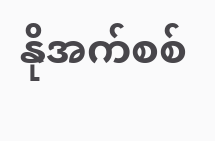နိုအက်စစ်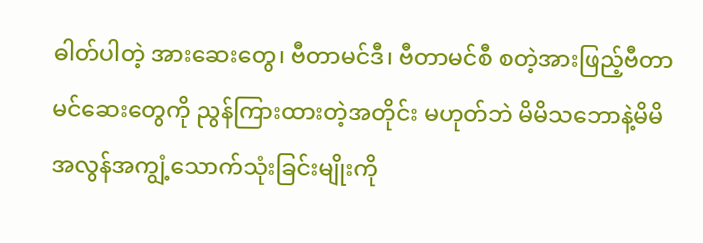ဓါတ်ပါတဲ့ အားဆေးတွေ၊ ဗီတာမင်ဒီ၊ ဗီတာမင်စီ စတဲ့အားဖြည့်ဗီတာမင်ဆေးတွေကို ညွန်ကြားထားတဲ့အတိုင်း မဟုတ်ဘဲ မိမိသဘောနဲ့မိမိ အလွန်အကျွံ့သောက်သုံးခြင်းမျိုးကို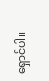ရှောင်ပါ။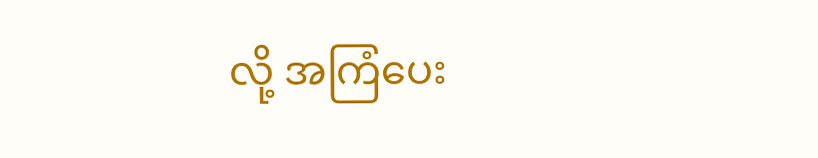လို့ အကြံပေး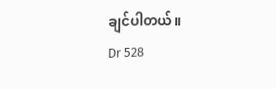ချင်ပါတယ်။
Dr 528